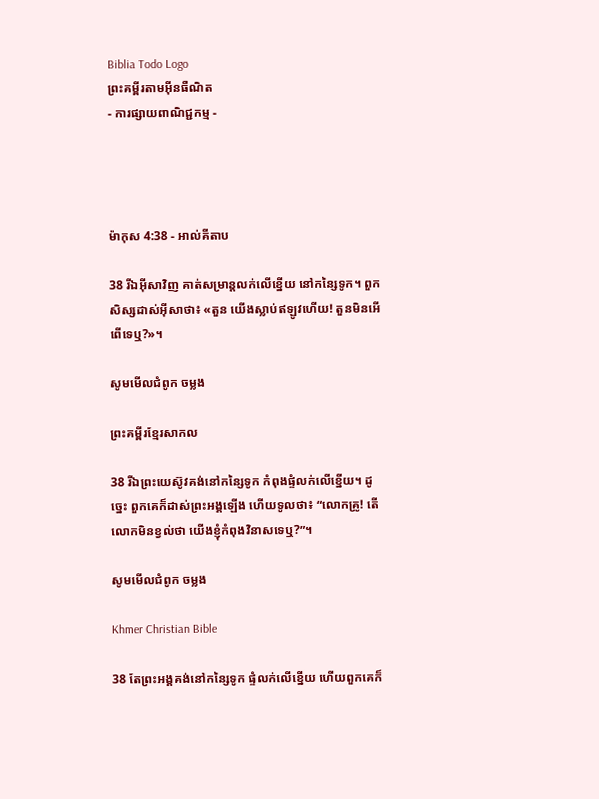Biblia Todo Logo
ព្រះគម្ពីរតាមអ៊ីនធឺណិត
- ការផ្សាយពាណិជ្ជកម្ម -




ម៉ាកុស 4:38 - អាល់គីតាប

38 រីឯអ៊ីសាវិញ គាត់សម្រាន្តលក់លើខ្នើយ នៅកន្សៃទូក។ ពួកសិស្សដាស់អ៊ីសាថា៖ «តួន យើងស្លាប់ឥឡូវហើយ! តួនមិនអើពើទេឬ?»។

សូមមើលជំពូក ចម្លង

ព្រះគម្ពីរខ្មែរសាកល

38 រីឯព្រះយេស៊ូវគង់នៅកន្សៃទូក កំពុងផ្ទំលក់លើខ្នើយ។ ដូច្នេះ ពួកគេក៏ដាស់ព្រះអង្គឡើង ហើយទូលថា៖ “លោកគ្រូ! តើលោកមិនខ្វល់ថា យើងខ្ញុំកំពុងវិនាសទេឬ?”។

សូមមើលជំពូក ចម្លង

Khmer Christian Bible

38 តែព្រះអង្គគង់នៅកន្សៃទូក ផ្ទំលក់លើខ្នើយ ហើយពួកគេក៏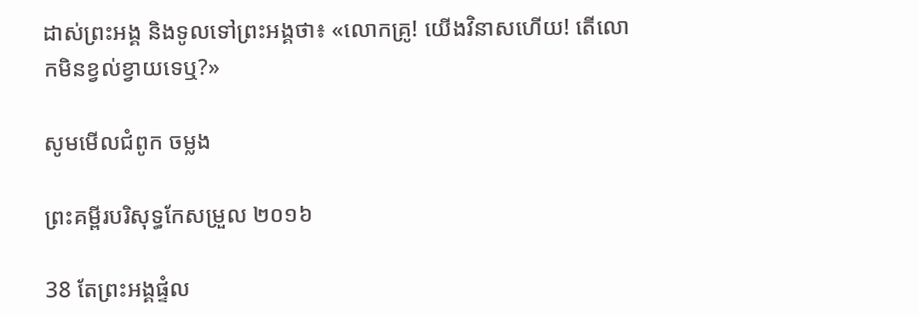ដាស់ព្រះអង្គ និងទូលទៅព្រះអង្គថា៖ «លោកគ្រូ! យើងវិនាសហើយ! តើលោកមិនខ្វល់ខ្វាយទេឬ?»

សូមមើលជំពូក ចម្លង

ព្រះគម្ពីរបរិសុទ្ធកែសម្រួល ២០១៦

38 តែព្រះ‌អង្គផ្ទំល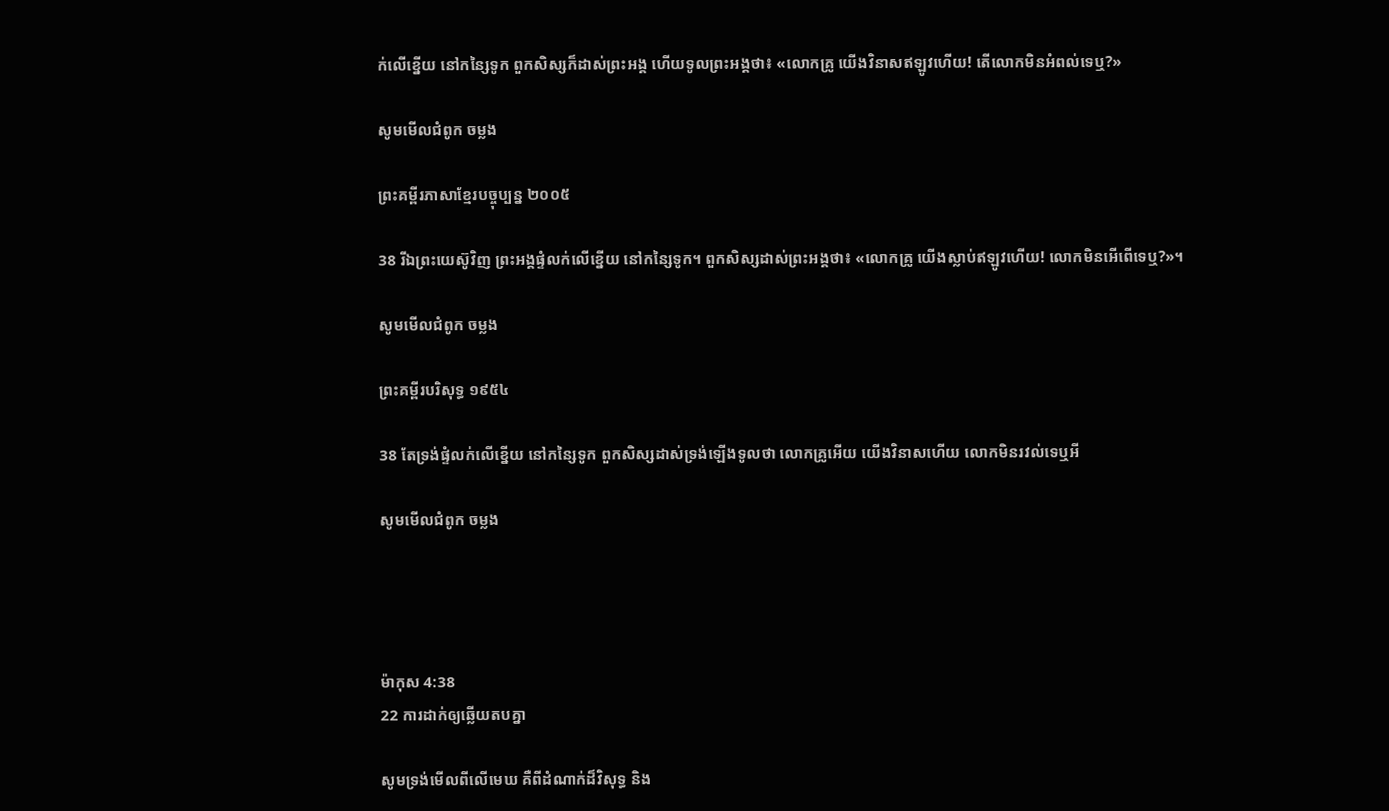ក់លើខ្នើយ នៅកន្សៃទូក ពួកសិស្សក៏ដាស់ព្រះ‌អង្គ ហើយទូលព្រះ‌អង្គថា៖ «លោកគ្រូ យើងវិនាសឥឡូវហើយ! តើលោកមិនអំពល់ទេឬ?»

សូមមើលជំពូក ចម្លង

ព្រះគម្ពីរភាសាខ្មែរបច្ចុប្បន្ន ២០០៥

38 រីឯព្រះ‌យេស៊ូវិញ ព្រះអង្គផ្ទំលក់លើខ្នើយ នៅកន្សៃទូក។ ពួកសិស្សដាស់ព្រះអង្គថា៖ «លោកគ្រូ យើងស្លាប់ឥឡូវហើយ! លោកមិនអើពើទេឬ?»។

សូមមើលជំពូក ចម្លង

ព្រះគម្ពីរបរិសុទ្ធ ១៩៥៤

38 តែទ្រង់ផ្ទំលក់លើខ្នើយ នៅកន្សៃទូក ពួកសិស្សដាស់ទ្រង់ឡើងទូលថា លោកគ្រូអើយ យើងវិនាសហើយ លោកមិនរវល់ទេឬអី

សូមមើលជំពូក ចម្លង




ម៉ាកុស 4:38
22 ការដាក់ឲ្យឆ្លើយតបគ្នា

សូមទ្រង់មើលពីលើមេឃ គឺពីដំណាក់ដ៏‌វិសុទ្ធ និង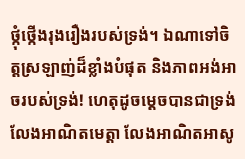ថ្កុំ‌ថ្កើងរុង‌រឿងរបស់ទ្រង់។ ឯណាទៅចិត្តស្រឡាញ់ដ៏ខ្លាំងបំផុត និងភាពអង់‌អាចរបស់ទ្រង់! ហេតុដូចម្ដេចបានជាទ្រង់ លែងអាណិតមេត្តា លែងអាណិតអាសូ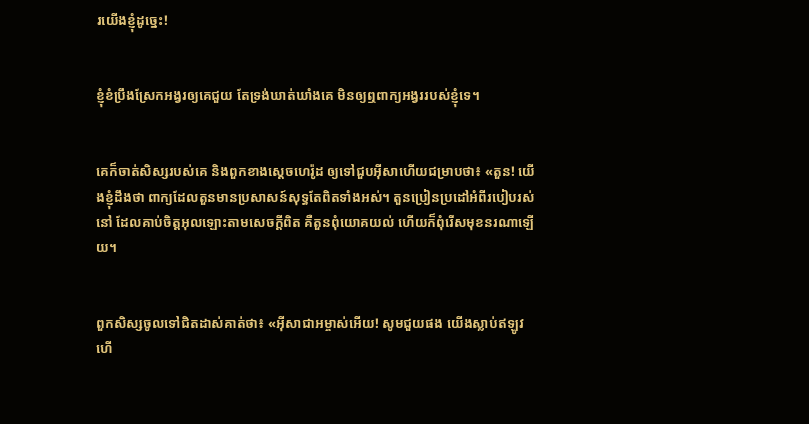រយើងខ្ញុំដូច្នេះ!


ខ្ញុំខំប្រឹងស្រែកអង្វរឲ្យគេជួយ តែទ្រង់ឃាត់ឃាំងគេ មិនឲ្យឮពាក្យអង្វររបស់ខ្ញុំទេ។


គេក៏ចាត់សិស្សរបស់គេ និងពួកខាងស្ដេចហេរ៉ូដ ឲ្យទៅជួបអ៊ីសាហើយជម្រាបថា៖ «តួន! យើងខ្ញុំដឹងថា ពាក្យដែលតួនមានប្រសាសន៍សុទ្ធតែពិតទាំងអស់។ តួនប្រៀន‌ប្រដៅអំពីរបៀបរស់នៅ ដែលគាប់ចិត្តអុលឡោះតាមសេចក្ដីពិត គឺតួនពុំយោគយល់ ហើយក៏ពុំរើសមុខនរណាឡើយ។


ពួកសិស្សចូលទៅជិតដាស់គាត់ថា៖ «អ៊ីសា‌ជាអម្ចាស់អើយ! សូមជួយផង យើងស្លាប់ឥឡូវហើ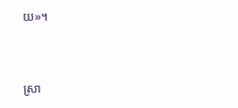យ»។


ស្រា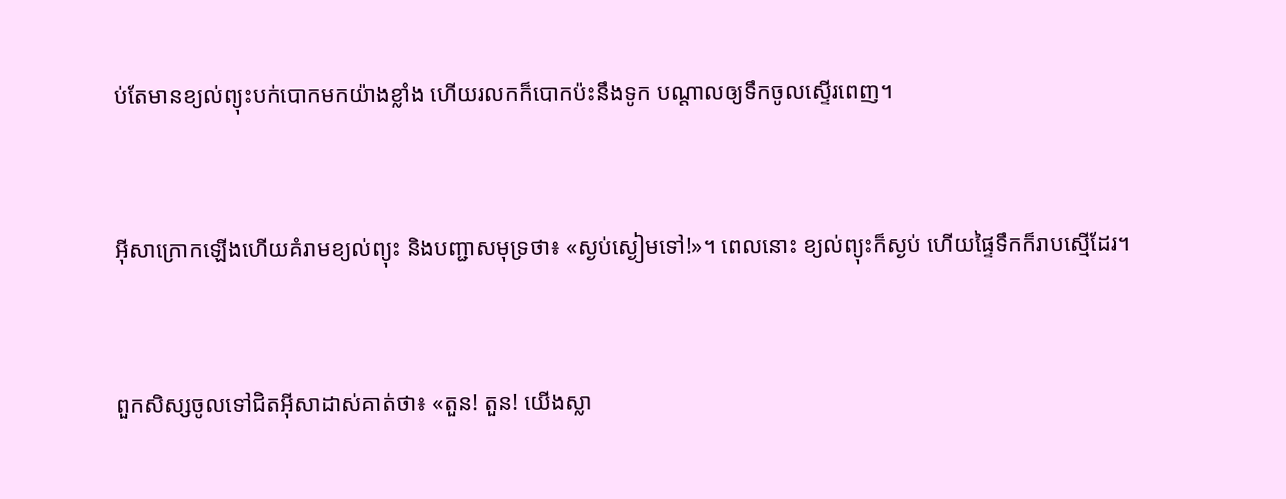ប់តែមានខ្យល់ព្យុះបក់បោកមកយ៉ាងខ្លាំង ហើយរលកក៏បោកប៉ះនឹងទូក បណ្ដាលឲ្យទឹកចូលស្ទើរពេញ។


អ៊ីសាក្រោកឡើងហើយគំរាមខ្យល់ព្យុះ និងបញ្ជាសមុទ្រថា៖ «ស្ងប់ស្ងៀមទៅ!»។ ពេលនោះ ខ្យល់ព្យុះក៏ស្ងប់ ហើយផ្ទៃទឹកក៏រាបស្មើដែរ។


ពួកសិស្សចូលទៅជិតអ៊ីសាដាស់គាត់ថា៖ «តួន! តួន! យើងស្លា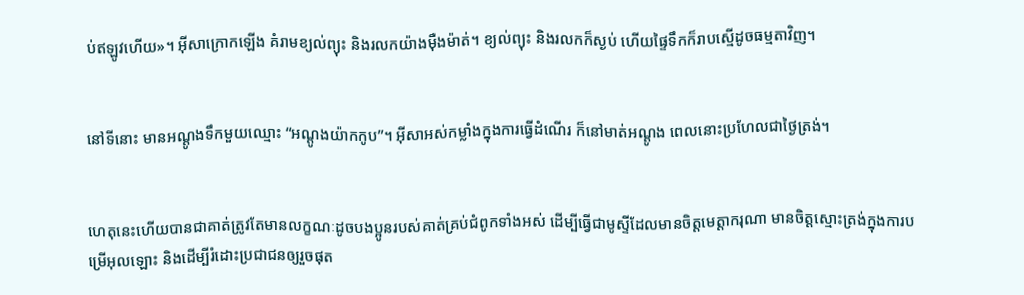ប់ឥឡូវហើយ»។ អ៊ីសាក្រោកឡើង គំរាមខ្យល់ព្យុះ និងរលកយ៉ាងម៉ឺង‌ម៉ាត់។ ខ្យល់ព្យុះ និងរលកក៏ស្ងប់ ហើយផ្ទៃទឹកក៏រាបស្មើដូចធម្មតាវិញ។


នៅទីនោះ មានអណ្ដូងទឹកមួយឈ្មោះ “អណ្ដូងយ៉ាកកូប”។ អ៊ីសាអស់កម្លាំងក្នុងការធ្វើដំណើរ ក៏នៅមាត់អណ្ដូង ពេលនោះប្រហែលជាថ្ងៃត្រង់។


ហេតុនេះហើយបានជាគាត់ត្រូវតែមានលក្ខណៈដូចបងប្អូនរបស់គាត់គ្រប់ជំពូកទាំងអស់ ដើម្បីធ្វើជាមូស្ទីដែលមានចិត្ដមេត្ដា‌ករុណា មានចិត្ដស្មោះត្រង់ក្នុងការបម្រើអុលឡោះ និងដើម្បីរំដោះប្រជា‌ជនឲ្យរួចផុត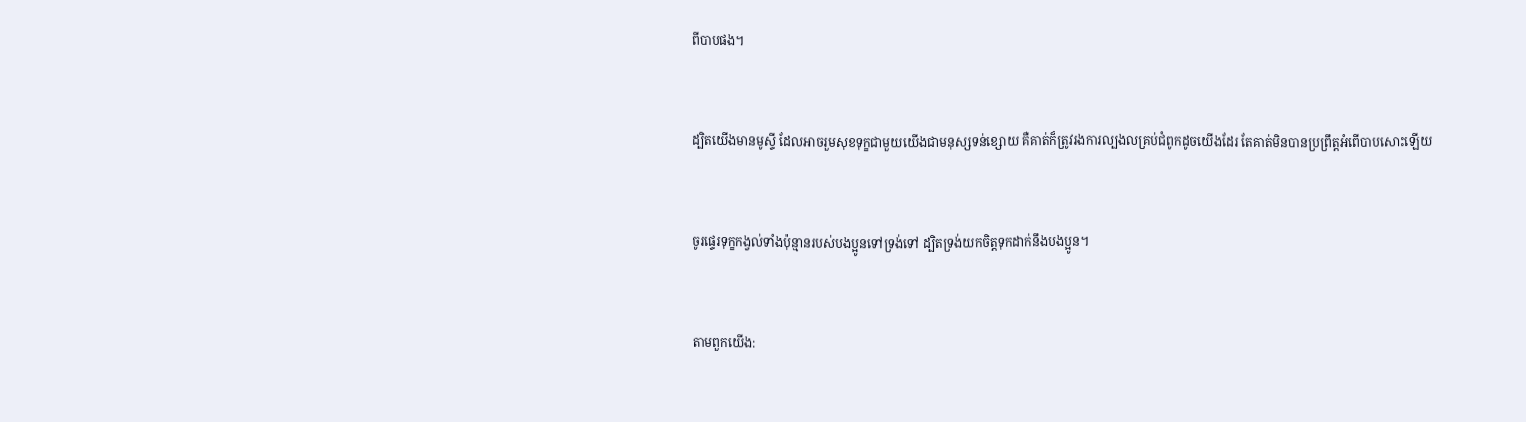ពីបាបផង។


ដ្បិតយើងមានមូស្ទី ដែលអាចរួមសុខទុក្ខជាមួយយើងជាមនុស្សទន់ខ្សោយ គឺគាត់ក៏ត្រូវរងការល្បង‌លគ្រប់ជំពូកដូចយើងដែរ តែគាត់មិនបានប្រព្រឹត្ដអំពើបាបសោះឡើយ


ចូរផ្ទេរទុក្ខកង្វល់ទាំងប៉ុន្មានរបស់បងប្អូនទៅទ្រង់ទៅ ដ្បិតទ្រង់យកចិត្តទុកដាក់នឹងបងប្អូន។


តាមពួកយើង: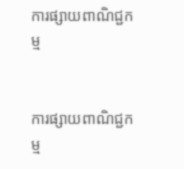ការផ្សាយពាណិជ្ជកម្ម


ការផ្សាយពាណិជ្ជកម្ម